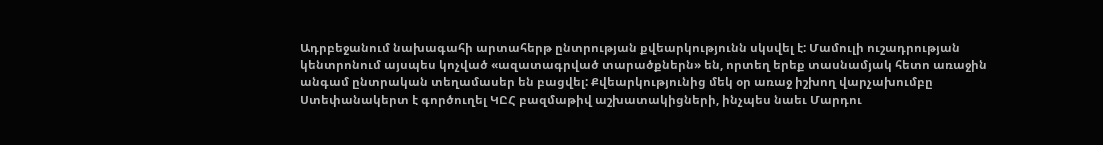Ադրբեջանում նախագահի արտահերթ ընտրության քվեարկությունն սկսվել է: Մամուլի ուշադրության կենտրոնում այսպես կոչված «ազատագրված տարածքներն» են, որտեղ երեք տասնամյակ հետո առաջին անգամ ընտրական տեղամասեր են բացվել: Քվեարկությունից մեկ օր առաջ իշխող վարչախումբը Ստեփանակերտ է գործուղել ԿԸՀ բազմաթիվ աշխատակիցների, ինչպես նաեւ Մարդու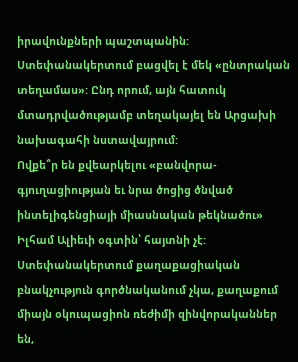իրավունքների պաշտպանին: Ստեփանակերտում բացվել է մեկ «ընտրական տեղամաս»: Ընդ որում, այն հատուկ մտադրվածությամբ տեղակայել են Արցախի նախագահի նստավայրում:
Ովքե՞ր են քվեարկելու «բանվորա-գյուղացիության եւ նրա ծոցից ծնված ինտելիգենցիայի միասնական թեկնածու» Իլհամ Ալիեւի օգտին՝ հայտնի չէ: Ստեփանակերտում քաղաքացիական բնակչություն գործնականում չկա, քաղաքում միայն օկուպացիոն ռեժիմի զինվորականներ են,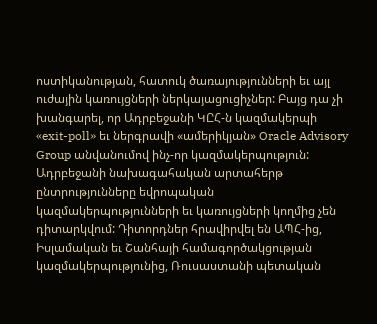ոստիկանության, հատուկ ծառայությունների եւ այլ ուժային կառույցների ներկայացուցիչներ: Բայց դա չի խանգարել, որ Ադրբեջանի ԿԸՀ-ն կազմակերպի «exit-poll» եւ ներգրավի «ամերիկյան» Oracle Advisory Group անվանումով ինչ-որ կազմակերպություն:
Ադրբեջանի նախագահական արտահերթ ընտրությունները եվրոպական կազմակերպությունների եւ կառույցների կողմից չեն դիտարկվում: Դիտորդներ հրավիրվել են ԱՊՀ-ից, Իսլամական եւ Շանհայի համագործակցության կազմակերպությունից, Ռուսաստանի պետական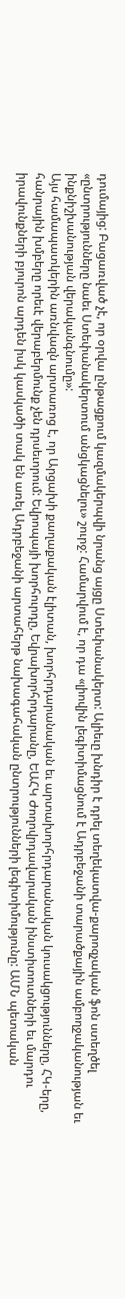դումայից: Բացառված չէ, որ օրվա ընթացքում կազմակերպվի նրանց այցը Ստեփանակերտ: Ալիեւը խնդիր է դրել տեղեկատվա-քարոզչական ֆոն ստեղծել «ընտրությունները նաեւ Ստեփանակերտում անցկացնելու» շուրջ: Համարվում է, որ դա «լիովին լեգիտիմացնում է Ադրբեջանի տարածքային ամբողջականության եւ ինքնիշխանության վերականգնումը»:
Այս համապատկերին առնվազն արտառոց է, որ Արցախի քաղաքական էլիտան, խորհրդարանական եւ արտախորհրդարանական կուսակցությունները, ՀԿ-երը, հանրային խմբերը որեւէ վերաբերմունք չեն դրսեւորում: Եվրոպայի խորհուրդը, Եվրախորհրդարանը, ԵԱՀԿ Ժողովրդավարական ինստիտուտների եւ մարդու իրավունքների բյուրոն արդեն իսկ կասկածի տակ են առել Ադրբեջանի արտահերթ նախագահական ընտրությունների լեգիտիմությունը: ԱՄՆ պետական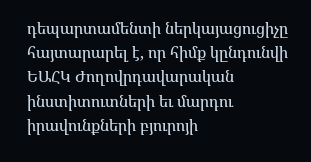դեպարտամենտի ներկայացուցիչը հայտարարել է, որ հիմք կընդունվի ԵԱՀԿ Ժողովրդավարական ինստիտուտների եւ մարդու իրավունքների բյուրոյի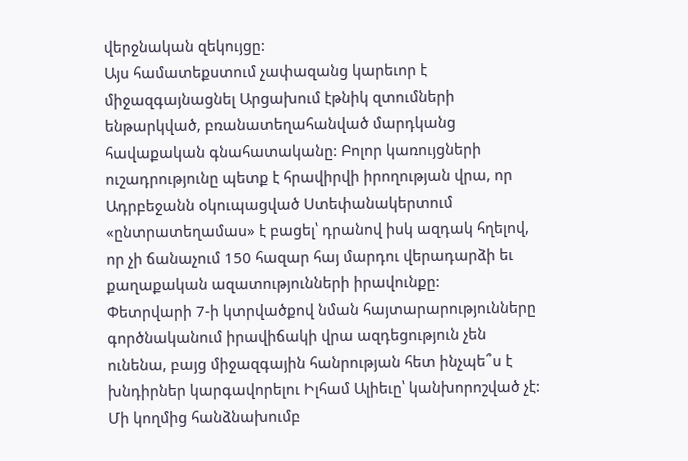վերջնական զեկույցը:
Այս համատեքստում չափազանց կարեւոր է միջազգայնացնել Արցախում էթնիկ զտումների ենթարկված, բռանատեղահանված մարդկանց հավաքական գնահատականը: Բոլոր կառույցների ուշադրությունը պետք է հրավիրվի իրողության վրա, որ Ադրբեջանն օկուպացված Ստեփանակերտում «ընտրատեղամաս» է բացել՝ դրանով իսկ ազդակ հղելով, որ չի ճանաչում 150 հազար հայ մարդու վերադարձի եւ քաղաքական ազատությունների իրավունքը:
Փետրվարի 7-ի կտրվածքով նման հայտարարությունները գործնականում իրավիճակի վրա ազդեցություն չեն ունենա, բայց միջազգային հանրության հետ ինչպե՞ս է խնդիրներ կարգավորելու Իլհամ Ալիեւը՝ կանխորոշված չէ: Մի կողմից հանձնախումբ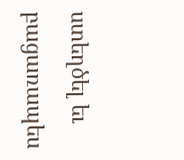ստեղծել եւ բացառապես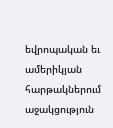եվրոպական եւ ամերիկյան հարթակներում աջակցություն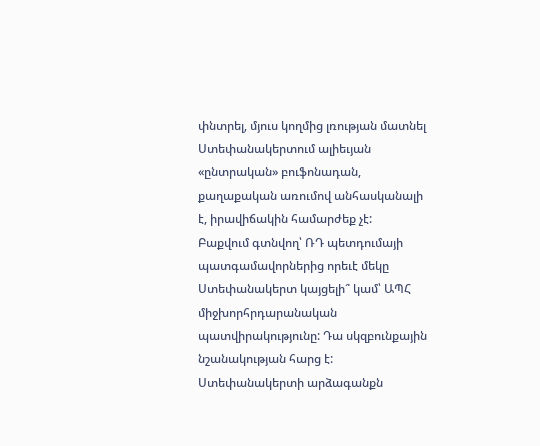փնտրել, մյուս կողմից լռության մատնել Ստեփանակերտում ալիեւյան «ընտրական» բուֆոնադան, քաղաքական առումով անհասկանալի է, իրավիճակին համարժեք չէ:
Բաքվում գտնվող՝ ՌԴ պետդումայի պատգամավորներից որեւէ մեկը Ստեփանակերտ կայցելի՞ կամ՝ ԱՊՀ միջխորհրդարանական պատվիրակությունը: Դա սկզբունքային նշանակության հարց է: Ստեփանակերտի արձագանքն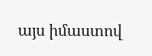այս իմաստով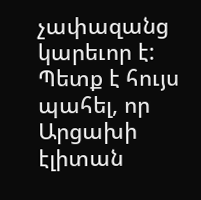չափազանց կարեւոր է: Պետք է հույս պահել, որ Արցախի էլիտան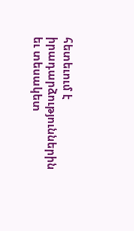հետեւում է իրադարձություններին եւ տեսակետ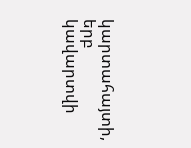կարտահայտի, երբ կավարտվի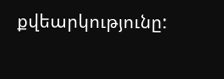քվեարկությունը: